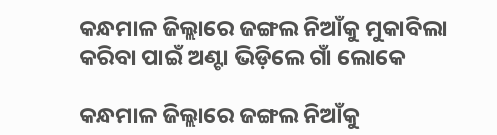କନ୍ଧମାଳ ଜିଲ୍ଲାରେ ଜଙ୍ଗଲ ନିଆଁକୁ ମୁକାବିଲା କରିବା ପାଇଁ ଅଣ୍ଟା ଭିଡ଼ିଲେ ଗାଁ ଲୋକେ

କନ୍ଧମାଳ ଜିଲ୍ଲାରେ ଜଙ୍ଗଲ ନିଆଁକୁ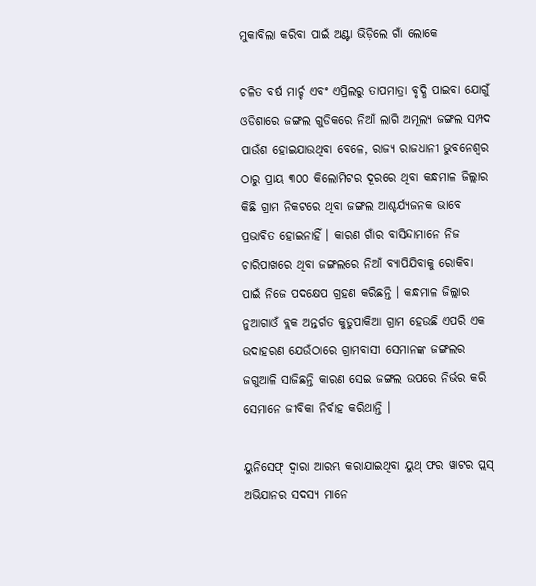ମୁକାବିଲା କରିବା ପାଇଁ ଅଣ୍ଟା ଭିଡ଼ିଲେ ଗାଁ ଲୋକେ

ଚଳିତ ବର୍ଷ ମାର୍ଚ୍ଚ ଏବଂ ଏପ୍ରିଲରୁ ତାପମାତ୍ରା ବୃଦ୍ଧି ପାଇବା ଯୋଗୁଁ ଓଡିଶାରେ ଜଙ୍ଗଲ ଗୁଡିକରେ ନିଆଁ ଲାଗି ଅମୂଲ୍ୟ ଜଙ୍ଗଲ ସମ୍ପଦ ପାଉଁଶ ହୋଇଯାଉଥିବା ବେଳେ, ରାଜ୍ୟ ରାଜଧାନୀ ଭୁବନେଶ୍ୱର ଠାରୁ ପ୍ରାୟ ୩୦୦ କିଲୋମିଟର ଦୂରରେ ଥିବା କନ୍ଧମାଳ ଜିଲ୍ଲାର କିଛି ଗ୍ରାମ ନିକଟରେ ଥିବା ଜଙ୍ଗଲ ଆଶ୍ଚର୍ଯ୍ୟଜନକ ଭାବେ ପ୍ରଭାବିତ ହୋଇନାହିଁ । କାରଣ ଗାଁର ବାସିନ୍ଦାମାନେ ନିଜ ଚାରିପାଖରେ ଥିବା ଜଙ୍ଗଲରେ ନିଆଁ ବ୍ୟାପିଯିବାକୁ ରୋକିବା ପାଇଁ ନିଜେ ପଦକ୍ଷେପ ଗ୍ରହଣ କରିଛନ୍ତି । କନ୍ଧମାଳ ଜିଲ୍ଲାର ନୁଆଗାଓଁ ବ୍ଲକ ଅନ୍ତର୍ଗତ କୁଡୁପାକିଆ ଗ୍ରାମ ହେଉଛି ଏପରି ଏକ ଉଦାହରଣ ଯେଉଁଠାରେ ଗ୍ରାମବାସୀ ସେମାନଙ୍କ ଜଙ୍ଗଲର ଜଗୁଆଳି ସାଜିଛନ୍ତି କାରଣ ସେଇ ଜଙ୍ଗଲ ଉପରେ ନିର୍ଭର କରି ସେମାନେ ଜୀବିକା ନିର୍ବାହ କରିଥାନ୍ତି ।

ୟୁନିସେଫ୍ ଦ୍ୱାରା ଆରମ୍ଭ କରାଯାଇଥିବା ୟୁଥ୍ ଫର ୱାଟର ପ୍ଲସ୍ ଅଭିଯାନର ସଦସ୍ୟ ମାନେ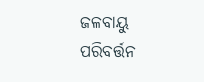ଜଳବାୟୁ ପରିବର୍ତ୍ତନ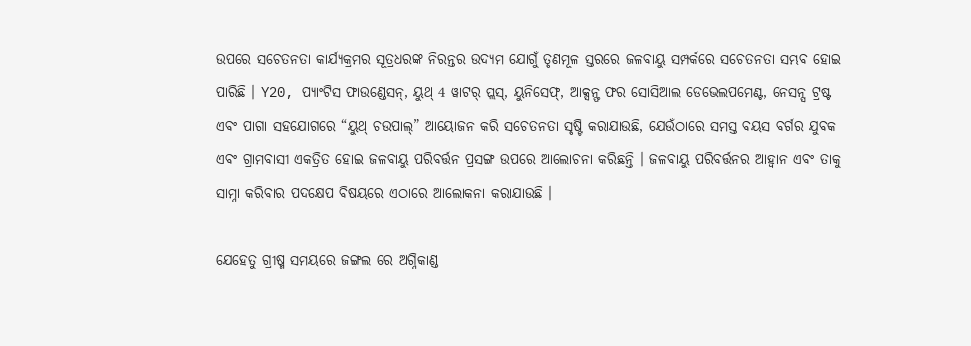ଉପରେ ସଚେତନତା କାର୍ଯ୍ୟକ୍ରମର ସୂତ୍ରଧରଙ୍କ ନିରନ୍ତର ଉଦ୍ୟମ ଯୋଗୁଁ ତୃଣମୂଳ ସ୍ତରରେ ଜଳବାୟୁ ସମ୍ପର୍କରେ ସଚେତନତା ସମ୍ଭବ ହୋଇ ପାରିଛି । Y20, ପ୍ୟାଂଟିସ ଫାଉଣ୍ଡେସନ୍, ୟୁଥ୍ 4 ୱାଟର୍ ପ୍ଲସ୍, ୟୁନିସେଫ୍, ଆକ୍ସନ୍ଫ ଫର ସୋସିଆଲ ଡେଭେଲପମେଣ୍ଟ, ନେସନ୍ସ ଟ୍ରଷ୍ଟ ଏବଂ ପାଗା ସହଯୋଗରେ “ୟୁଥ୍ ଚଉପାଲ୍” ଆୟୋଜନ କରି ସଚେତନତା ସୃଷ୍ଟି କରାଯାଉଛି, ଯେଉଁଠାରେ ସମସ୍ତ ବୟସ ବର୍ଗର ଯୁବକ ଏବଂ ଗ୍ରାମବାସୀ ଏକତ୍ରିତ ହୋଇ ଜଳବାୟୁ ପରିବର୍ତ୍ତନ ପ୍ରସଙ୍ଗ ଉପରେ ଆଲୋଚନା କରିଛନ୍ତି । ଜଳବାୟୁ ପରିବର୍ତ୍ତନର ଆହ୍ୱାନ ଏବଂ ତାକୁ ସାମ୍ନା କରିବାର ପଦକ୍ଷେପ ବିଷୟରେ ଏଠାରେ ଆଲୋକନା କରାଯାଉଛି ।

ଯେହେତୁ ଗ୍ରୀଷ୍ମ ସମୟରେ ଜଙ୍ଗଲ ରେ ଅଗ୍ନିକାଣ୍ଡ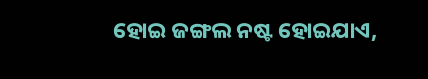ହୋଇ ଜଙ୍ଗଲ ନଷ୍ଟ ହୋଇଯାଏ,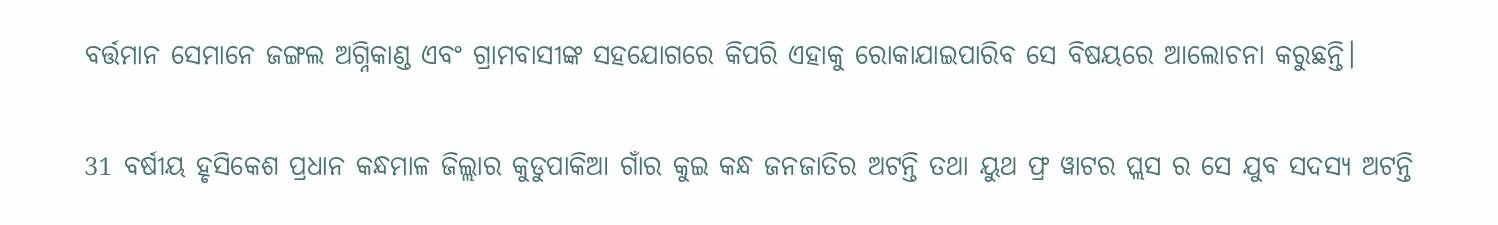ବର୍ତ୍ତମାନ ସେମାନେ ଜଙ୍ଗଲ ଅଗ୍ନିକାଣ୍ଡ ଏବଂ ଗ୍ରାମବାସୀଙ୍କ ସହଯୋଗରେ କିପରି ଏହାକୁ ରୋକାଯାଇପାରିବ ସେ ବିଷୟରେ ଆଲୋଚନା କରୁଛନ୍ତି।

31 ବର୍ଷୀୟ ହୃସିକେଶ ପ୍ରଧାନ କନ୍ଧମାଳ ଜିଲ୍ଲାର କୁଡୁପାକିଆ ଗାଁର କୁଇ କନ୍ଧ ଜନଜାତିର ଅଟନ୍ତି ତଥା ୟୁଥ ଫ୍ର ୱାଟର ପ୍ଲସ ର ସେ ଯୁବ ସଦସ୍ୟ ଅଟନ୍ତି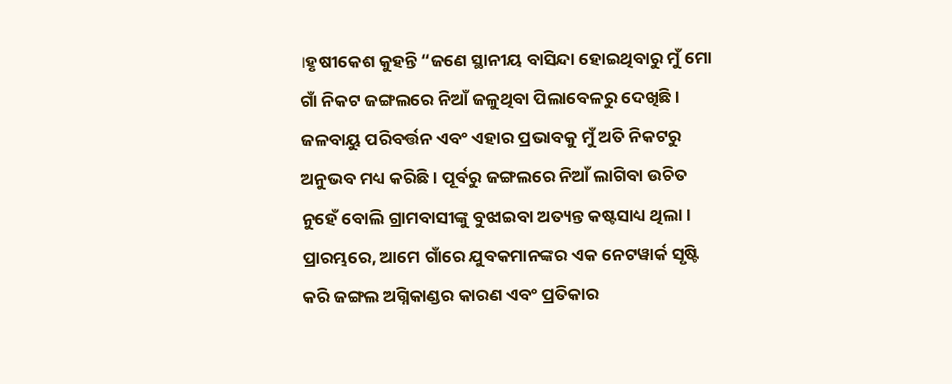।ହୃଷୀକେଶ କୁହନ୍ତି “ଜଣେ ସ୍ଥାନୀୟ ବାସିନ୍ଦା ହୋଇଥିବାରୁ ମୁଁ ମୋ ଗାଁ ନିକଟ ଜଙ୍ଗଲରେ ନିଆଁ ଜଳୁଥିବା ପିଲାବେଳରୁ ଦେଖିଛି। ଜଳବାୟୁ ପରିବର୍ତ୍ତନ ଏବଂ ଏହାର ପ୍ରଭାବକୁ ମୁଁ ଅତି ନିକଟରୁ ଅନୁଭବ ମଧ୍ୟ କରିଛି । ପୂର୍ବରୁ ଜଙ୍ଗଲରେ ନିଆଁ ଲାଗିବା ଉଚିତ ନୁହେଁ ବୋଲି ଗ୍ରାମବାସୀଙ୍କୁ ବୁଝାଇବା ଅତ୍ୟନ୍ତ କଷ୍ଟସାଧ୍ୟ ଥିଲା। ପ୍ରାରମ୍ଭରେ, ଆମେ ଗାଁରେ ଯୁବକମାନଙ୍କର ଏକ ନେଟୱାର୍କ ସୃଷ୍ଟି କରି ଜଙ୍ଗଲ ଅଗ୍ନିକାଣ୍ଡର କାରଣ ଏବଂ ପ୍ରତିକାର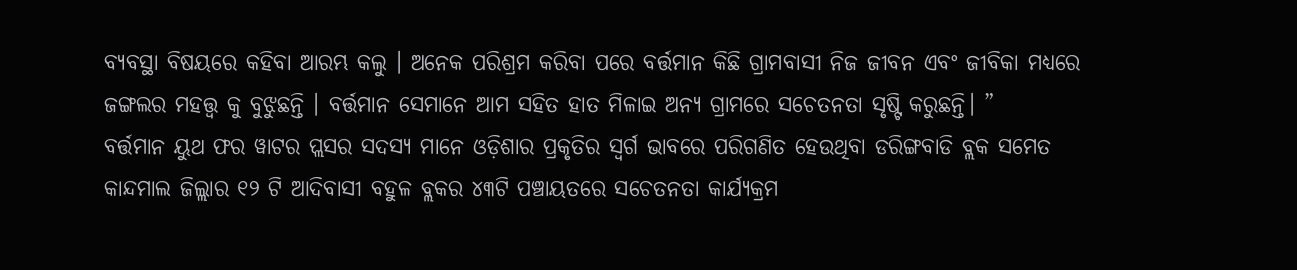ବ୍ୟବସ୍ଥା ବିଷୟରେ କହିବା ଆରମ୍ଭ କଲୁ । ଅନେକ ପରିଶ୍ରମ କରିବା ପରେ ବର୍ତ୍ତମାନ କିଛି ଗ୍ରାମବାସୀ ନିଜ ଜୀବନ ଏବଂ ଜୀବିକା ମଧ୍ୟରେ ଜଙ୍ଗଲର ମହତ୍ତ୍ୱ କୁ ବୁଝୁଛନ୍ତି । ବର୍ତ୍ତମାନ ସେମାନେ ଆମ ସହିତ ହାତ ମିଳାଇ ଅନ୍ୟ ଗ୍ରାମରେ ସଚେତନତା ସୃଷ୍ଟି କରୁଛନ୍ତି। ”
ବର୍ତ୍ତମାନ ୟୁଥ ଫର ୱାଟର ପ୍ଲସର ସଦସ୍ୟ ମାନେ ଓଡ଼ିଶାର ପ୍ରକୃତିର ସ୍ୱର୍ଗ ଭାବରେ ପରିଗଣିତ ହେଉଥିବା ଡରିଙ୍ଗବାଡି ବ୍ଲକ ସମେତ କାନ୍ଦମାଲ ଜିଲ୍ଲାର ୧୨ ଟି ଆଦିବାସୀ ବହୁଳ ବ୍ଲକର ୪୩ଟି ପଞ୍ଚାୟତରେ ସଚେତନତା କାର୍ଯ୍ୟକ୍ରମ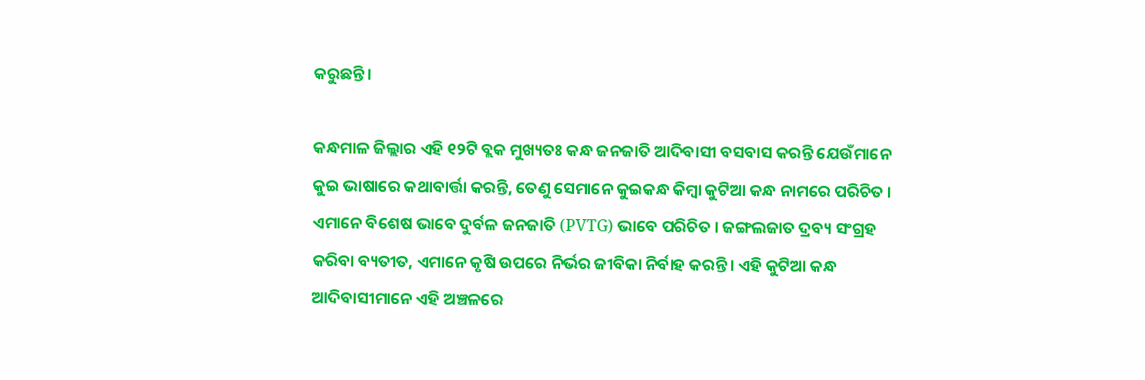କରୁଛନ୍ତି।

କନ୍ଧମାଳ ଜିଲ୍ଲାର ଏହି ୧୨ଟି ବ୍ଲକ ମୁଖ୍ୟତଃ କନ୍ଧ ଜନଜାତି ଆଦିବାସୀ ବସବାସ କରନ୍ତି ଯେଉଁମାନେ କୁଇ ଭାଷାରେ କଥାବାର୍ତ୍ତା କରନ୍ତି, ତେଣୁ ସେମାନେ କୁଇକନ୍ଧ କିମ୍ବା କୁଟିଆ କନ୍ଧ ନାମରେ ପରିଚିତ । ଏମାନେ ବିଶେଷ ଭାବେ ଦୁର୍ବଳ ଜନଜାତି (PVTG) ଭାବେ ପରିଚିତ । ଜଙ୍ଗଲଜାତ ଦ୍ରବ୍ୟ ସଂଗ୍ରହ କରିବା ବ୍ୟତୀତ, ଏମାନେ କୃଷି ଉପରେ ନିର୍ଭର ଜୀବିକା ନିର୍ବାହ କରନ୍ତି । ଏହି କୁଟିଆ କନ୍ଧ ଆଦିବାସୀମାନେ ଏହି ଅଞ୍ଚଳରେ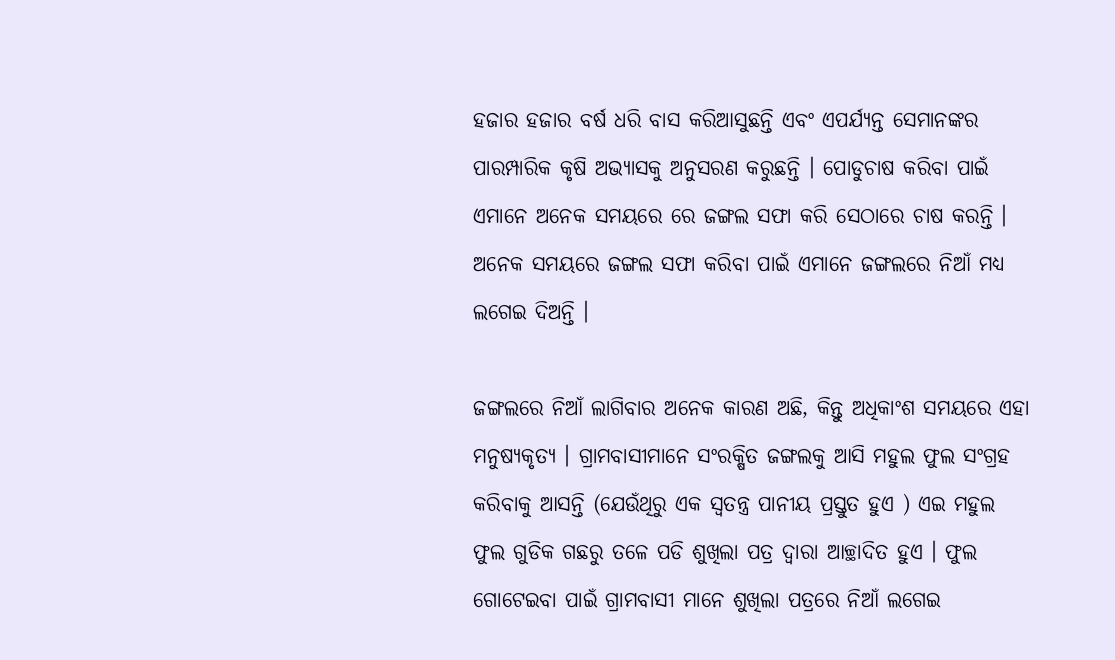ହଜାର ହଜାର ବର୍ଷ ଧରି ବାସ କରିଆସୁଛନ୍ତି ଏବଂ ଏପର୍ଯ୍ୟନ୍ତ ସେମାନଙ୍କର ପାରମ୍ପାରିକ କୃଷି ଅଭ୍ୟାସକୁ ଅନୁସରଣ କରୁଛନ୍ତି । ପୋଡୁଚାଷ କରିବା ପାଇଁ ଏମାନେ ଅନେକ ସମୟରେ ରେ ଜଙ୍ଗଲ ସଫା କରି ସେଠାରେ ଚାଷ କରନ୍ତି । ଅନେକ ସମୟରେ ଜଙ୍ଗଲ ସଫା କରିବା ପାଇଁ ଏମାନେ ଜଙ୍ଗଲରେ ନିଆଁ ମଧ୍ୟ ଲଗେଇ ଦିଅନ୍ତି ।

ଜଙ୍ଗଲରେ ନିଆଁ ଲାଗିବାର ଅନେକ କାରଣ ଅଛି, କିନ୍ତୁ ଅଧିକାଂଶ ସମୟରେ ଏହା ମନୁଷ୍ୟକୃତ୍ୟ । ଗ୍ରାମବାସୀମାନେ ସଂରକ୍ଷିତ ଜଙ୍ଗଲକୁ ଆସି ମହୁଲ ଫୁଲ ସଂଗ୍ରହ କରିବାକୁ ଆସନ୍ତି (ଯେଉଁଥିରୁ ଏକ ସ୍ୱତନ୍ତ୍ର ପାନୀୟ ପ୍ରସ୍ତୁତ ହୁଏ ) ଏଇ ମହୁଲ ଫୁଲ ଗୁଡିକ ଗଛରୁ ତଳେ ପଡି ଶୁଖିଲା ପତ୍ର ଦ୍ୱାରା ଆଚ୍ଛାଦିତ ହୁଏ । ଫୁଲ ଗୋଟେଇବା ପାଇଁ ଗ୍ରାମବାସୀ ମାନେ ଶୁଖିଲା ପତ୍ରରେ ନିଆଁ ଲଗେଇ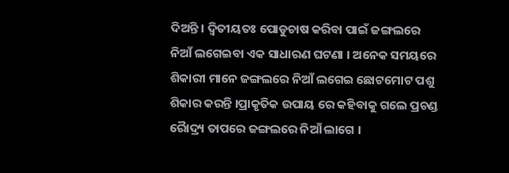ଦିଅନ୍ତି । ଦ୍ୱିତୀୟତଃ ପୋଡୁଚାଷ କରିବା ପାଇଁ ଜଙ୍ଗଲରେ ନିଆଁ ଲଗେଇବା ଏକ ସାଧାରଣ ଘଟଣା । ଅନେକ ସମୟରେ ଶିକାରୀ ମାନେ ଜଙ୍ଗଲରେ ନିଆଁ ଲଗେଇ ଛୋଟମୋଟ ପଶୁ ଶିକାର କରନ୍ତି ।ପ୍ରାକୃତିକ ଉପାୟ ରେ କହିବାକୁ ଗଲେ ପ୍ରଚଣ୍ଡ ରୋୖଦ୍ର୍ୟ ତାପରେ ଜଙ୍ଗଲରେ ନିଆଁ ଲାଗେ ।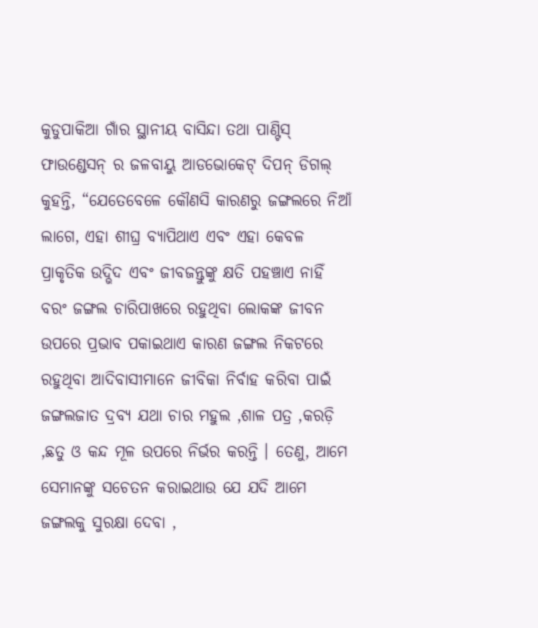କୁଡୁପାକିଆ ଗାଁର ସ୍ଥାନୀୟ ବାସିନ୍ଦା ତଥା ପାଣ୍ଟିସ୍ ଫାଉଣ୍ଡେସନ୍ ର ଜଳବାୟୁ ଆଡଭୋକେଟ୍ ଦିପନ୍ ଡିଗଲ୍ କୁହନ୍ତି, “ଯେତେବେଳେ କୌଣସି କାରଣରୁ ଜଙ୍ଗଲରେ ନିଆଁ ଲାଗେ, ଏହା ଶୀଘ୍ର ବ୍ୟାପିଥାଏ ଏବଂ ଏହା କେବଳ ପ୍ରାକୃତିକ ଉଦ୍ଭିଦ ଏବଂ ଜୀବଜନ୍ତୁଙ୍କୁ କ୍ଷତି ପହଞ୍ଚାଏ ନାହିଁ ବରଂ ଜଙ୍ଗଲ ଚାରିପାଖରେ ରହୁଥିବା ଲୋକଙ୍କ ଜୀବନ ଉପରେ ପ୍ରଭାବ ପକାଇଥାଏ କାରଣ ଜଙ୍ଗଲ ନିକଟରେ ରହୁଥିବା ଆଦିବାସୀମାନେ ଜୀବିକା ନିର୍ବାହ କରିବା ପାଇଁ ଜଙ୍ଗଲଜାତ ଦ୍ରବ୍ୟ ଯଥା ଚାର ମହୁଲ ,ଶାଳ ପତ୍ର ,କରଡ଼ି ,ଛତୁ ଓ କନ୍ଦ ମୂଳ ଉପରେ ନିର୍ଭର କରନ୍ତି । ତେଣୁ, ଆମେ ସେମାନଙ୍କୁ ସଚେତନ କରାଇଥାଉ ଯେ ଯଦି ଆମେ ଜଙ୍ଗଲକୁ ସୁରକ୍ଷା ଦେବା ,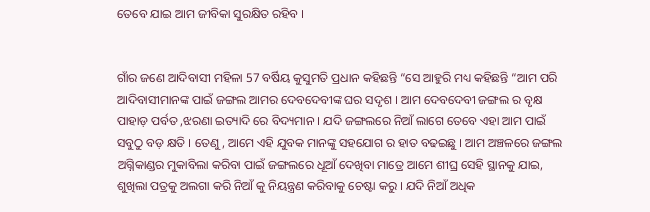ତେବେ ଯାଇ ଆମ ଜୀବିକା ସୁରକ୍ଷିତ ରହିବ ।


ଗାଁର ଜଣେ ଆଦିବାସୀ ମହିଳା 57 ବର୍ଷିୟ କୁସୁମତି ପ୍ରଧାନ କହିଛନ୍ତି “ସେ ଆହୁରି ମଧ୍ୟ କହିଛନ୍ତି “ଆମ ପରି ଆଦିବାସୀମାନଙ୍କ ପାଇଁ ଜଙ୍ଗଲ ଆମର ଦେବଦେବୀଙ୍କ ଘର ସଦୃଶ । ଆମ ଦେବଦେବୀ ଜଙ୍ଗଲ ର ବୃକ୍ଷ ପାହାଡ଼ ପର୍ବତ ,ଝରଣା ଇତ୍ୟାଦି ରେ ବିଦ୍ୟମାନ । ଯଦି ଜଙ୍ଗଲରେ ନିଆଁ ଲାଗେ ତେବେ ଏହା ଆମ ପାଇଁ ସବୁଠୁ ବଡ଼ କ୍ଷତି । ତେଣୁ, ଆମେ ଏହି ଯୁବକ ମାନଙ୍କୁ ସହଯୋଗ ର ହାତ ବଢଇଛୁ । ଆମ ଅଞ୍ଚଳରେ ଜଙ୍ଗଲ ଅଗ୍ନିକାଣ୍ଡର ମୁକାବିଲା କରିବା ପାଇଁ ଜଙ୍ଗଲରେ ଧୂଆଁ ଦେଖିବା ମାତ୍ରେ ଆମେ ଶୀଘ୍ର ସେହି ସ୍ଥାନକୁ ଯାଇ, ଶୁଖିଲା ପତ୍ରକୁ ଅଲଗା କରି ନିଆଁ କୁ ନିୟନ୍ତ୍ରଣ କରିବାକୁ ଚେଷ୍ଟା କରୁ । ଯଦି ନିଆଁ ଅଧିକ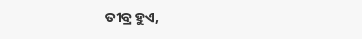ତୀବ୍ର ହୁଏ,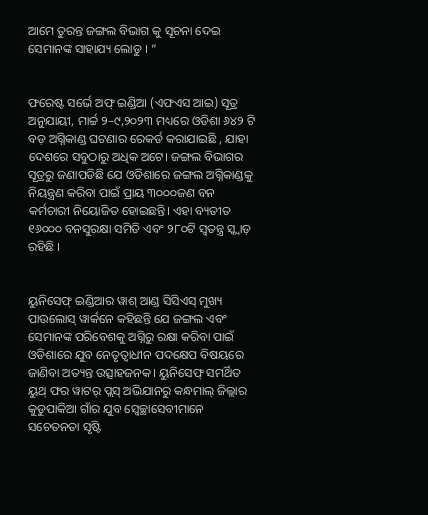ଆମେ ତୁରନ୍ତ ଜଙ୍ଗଲ ବିଭାଗ କୁ ସୂଚନା ଦେଇ ସେମାନଙ୍କ ସାହାଯ୍ୟ ଲୋଡୁ । “


ଫରେଷ୍ଟ ସର୍ଭେ ଅଫ୍ ଇଣ୍ଡିଆ (ଏଫଏସ ଆଇ) ସୂତ୍ର ଅନୁଯାୟୀ, ମାର୍ଚ୍ଚ ୨–୯,୨୦୨୩ ମଧ୍ୟରେ ଓଡିଶା ୬୪୨ ଟି ବଡ଼ ଅଗ୍ନିକାଣ୍ଡ ଘଟଣାର ରେକର୍ଡ କରାଯାଇଛି , ଯାହା ଦେଶରେ ସବୁଠାରୁ ଅଧିକ ଅଟେ। ଜଙ୍ଗଲ ବିଭାଗର ସୂତ୍ରରୁ ଜଣାପଡିଛି ଯେ ଓଡିଶାରେ ଜଙ୍ଗଲ ଅଗ୍ନିକାଣ୍ଡକୁ ନିୟନ୍ତ୍ରଣ କରିବା ପାଇଁ ପ୍ରାୟ ୩୦୦୦ଜଣ ବନ କର୍ମଚାରୀ ନିୟୋଜିତ ହୋଇଛନ୍ତି। ଏହା ବ୍ୟତୀତ ୧୬୦୦୦ ବନସୁରକ୍ଷା ସମିତି ଏବଂ ୨୮୦ଟି ସ୍ୱତନ୍ତ୍ର ସ୍କ୍ୱାଡ଼ ରହିଛି ।


ୟୁନିସେଫ୍ ଇଣ୍ଡିଆର ୱାଶ୍ ଆଣ୍ଡ ସିସିଏସ୍ ମୁଖ୍ୟ ପାଉଲୋସ୍ ୱାର୍କନେ କହିଛନ୍ତି ଯେ ଜଙ୍ଗଲ ଏବଂ ସେମାନଙ୍କ ପରିବେଶକୁ ଅଗ୍ନିରୁ ରକ୍ଷା କରିବା ପାଇଁ ଓଡିଶାରେ ଯୁବ ନେତୃତ୍ୱାଧୀନ ପଦକ୍ଷେପ ବିଷୟରେ ଜାଣିବା ଅତ୍ୟନ୍ତ ଉତ୍ସାହଜନକ। ୟୁନିସେଫ୍ ସମର୍ଥିତ ୟୁଥ୍ ଫର ୱାଟର୍ ପ୍ଲସ୍ ଅଭିଯାନରୁ କନ୍ଧମାଲ୍ ଜିଲ୍ଲାର କୁଡୁପାକିଆ ଗାଁର ଯୁବ ସ୍ବେଚ୍ଛାସେବୀମାନେ ସଚେତନତା ସୃଷ୍ଟି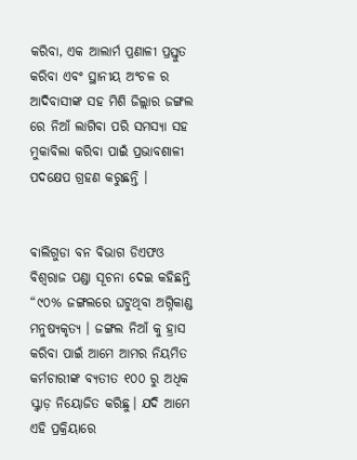କରିବା, ଏକ ଆଲାର୍ମ ପ୍ରଣାଳୀ ପ୍ରସ୍ତୁତ କରିବା ଏବଂ ସ୍ଥାନୀୟ ଅଂଚଳ ର ଆଦିବାସୀଙ୍କ ସହ ମିଶି ଜିଲ୍ଲାର ଜଙ୍ଗଲ ରେ ନିଆଁ ଲାଗିବା ପରି ସମସ୍ୟା ସହ ମୁକାବିଲା କରିବା ପାଇଁ ପ୍ରଭାବଶାଳୀ ପଦକ୍ଷେପ ଗ୍ରହଣ କରୁଛନ୍ତି ।


ବାଲିଗୁଡା ବନ ବିଭାଗ ଡିଏଫଓ ବିଶ୍ୱରାଜ ପଣ୍ଡା ସୂଚନା ଦେଇ କହିଛନ୍ତି “୯୦% ଜଙ୍ଗଲରେ ଘଟୁଥିବା ଅଗ୍ନିକାଣ୍ଡ ମନୁଷ୍ୟକୃତ୍ୟ । ଜଙ୍ଗଲ ନିଆଁ କୁ ହ୍ରାସ କରିବା ପାଇଁ ଆମେ ଆମର ନିୟମିତ କର୍ମଚାରୀଙ୍କ ବ୍ୟତୀତ ୧୦୦ ରୁ ଅଧିକ ସ୍କ୍ୱାଡ଼ ନିୟୋଜିତ କରିଛୁ। ଯଦି ଆମେ ଏହି ପ୍ରକ୍ରିୟାରେ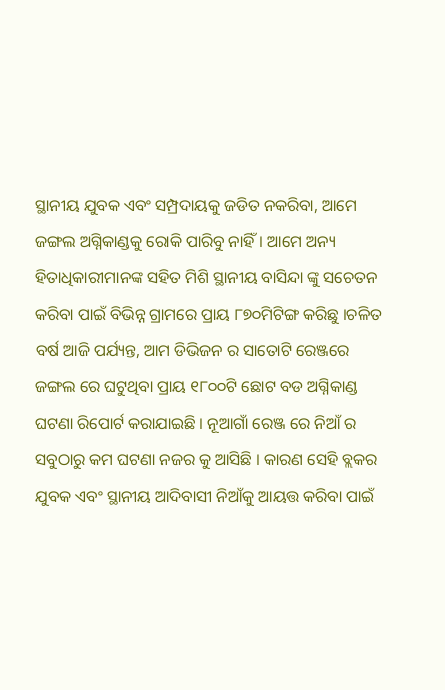ସ୍ଥାନୀୟ ଯୁବକ ଏବଂ ସମ୍ପ୍ରଦାୟକୁ ଜଡିତ ନକରିବା, ଆମେ ଜଙ୍ଗଲ ଅଗ୍ନିକାଣ୍ଡକୁ ରୋକି ପାରିବୁ ନାହିଁ। ଆମେ ଅନ୍ୟ ହିତାଧିକାରୀମାନଙ୍କ ସହିତ ମିଶି ସ୍ଥାନୀୟ ବାସିନ୍ଦା ଙ୍କୁ ସଚେତନ କରିବା ପାଇଁ ବିଭିନ୍ନ ଗ୍ରାମରେ ପ୍ରାୟ ୮୭୦ମିଟିଙ୍ଗ କରିଛୁ ।ଚଳିତ ବର୍ଷ ଆଜି ପର୍ଯ୍ୟନ୍ତ, ଆମ ଡିଭିଜନ ର ସାତୋଟି ରେଞ୍ଜରେ ଜଙ୍ଗଲ ରେ ଘଟୁଥିବା ପ୍ରାୟ ୧୮୦୦ଟି ଛୋଟ ବଡ ଅଗ୍ନିକାଣ୍ଡ ଘଟଣା ରିପୋର୍ଟ କରାଯାଇଛି । ନୂଆଗାଁ ରେଞ୍ଜ ରେ ନିଆଁ ର ସବୁଠାରୁ କମ ଘଟଣା ନଜର କୁ ଆସିଛି । କାରଣ ସେହି ବ୍ଲକର ଯୁବକ ଏବଂ ସ୍ଥାନୀୟ ଆଦିବାସୀ ନିଆଁକୁ ଆୟତ୍ତ କରିବା ପାଇଁ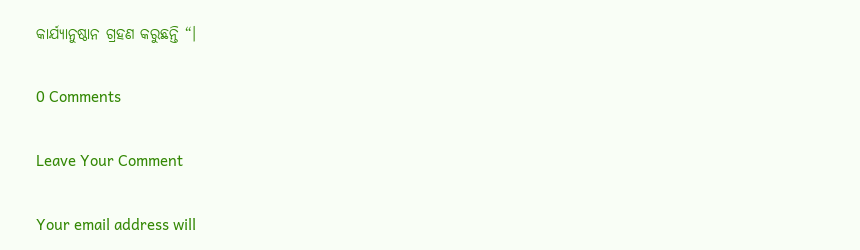କାର୍ଯ୍ୟାନୁଷ୍ଠାନ ଗ୍ରହଣ କରୁଛନ୍ତି “।

0 Comments

Leave Your Comment

Your email address will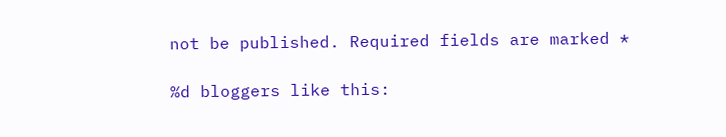not be published. Required fields are marked *

%d bloggers like this: